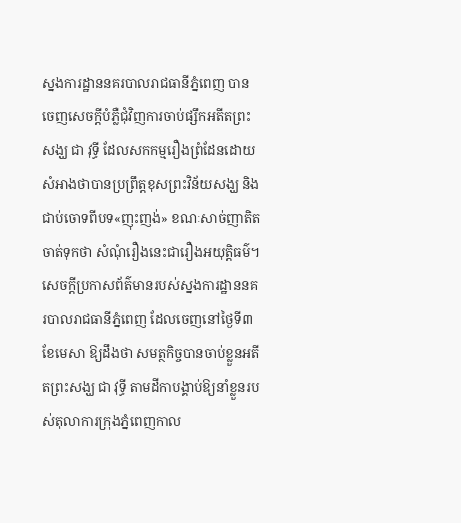ស្នងការដ្ឋាននគរបាលរាជធានីភ្នំពេញ បានចេញសេចក្តីបំភ្លឺជុំវិញការចាប់ផ្សឹកអតីតព្រះសង្ឃ ជា វុទ្ធី ដែលសកកម្មរឿងព្រំដែនដោយសំអាងថាបានប្រព្រឹត្តខុសព្រះវិន័យសង្ឃ និងជាប់ចោទពីបទ«ញុះញង់» ខណៈសាច់ញាតិតចាត់ទុកថា សំណុំរឿងនេះជារឿងអយុត្តិធម៌។
សេចក្តីប្រកាសព័ត៌មានរបស់ស្នងការដ្ឋាននគរបាលរាជធានីភ្នំពេញ ដែលចេញនៅថ្ងៃទី៣ ខែមេសា ឱ្យដឹងថា សមត្ថកិច្ចបានចាប់ខ្លួនអតីតព្រះសង្ឃ ជា វុទ្ធី តាមដីកាបង្គាប់ឱ្យនាំខ្លួនរបស់តុលាការក្រុងភ្នំពេញកាល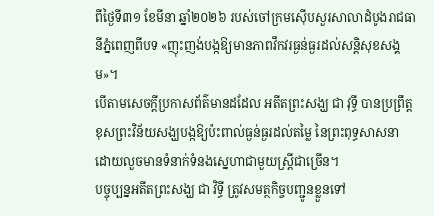ពីថ្ងៃទី៣១ ខែមីនា ឆ្នាំ២០២៦ របស់ចៅក្រមស៊ើបសួរសាលាដំបូងរាជធានីភ្នំពេញពីបទ «ញុះញង់បង្កឱ្យមានភាពវឹកវរធ្ងន់ធ្ងរដល់សន្តិសុខសង្គម»។
បើតាមសេចក្តីប្រកាសព័ត៌មានដដែល អតីតព្រះសង្ឃ ជា វុទ្ធី បានប្រព្រឹត្តខុសព្រះវិន័យសង្ឃបង្កឱ្យប៉ះពាល់ធ្ងន់ធ្ងរដល់តម្លៃ នៃព្រះពុទ្ធសាសនា ដោយលួចមានទំនាក់ទំនងស្នេហាជាមួយស្ត្រីជាច្រើន។
បច្ចុប្បន្នអតីតព្រះសង្ឃ ជា វិទ្ធី ត្រូវសមត្ថកិច្ចបញ្ជូនខ្លួនទៅ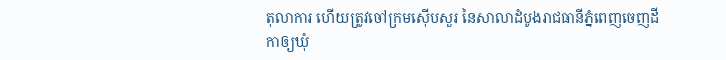តុលាការ ហើយត្រូវចៅក្រមស៊ើបសួរ នៃសាលាដំបូងរាជធានីភ្នំពេញចេញដីកាឲ្យឃុំ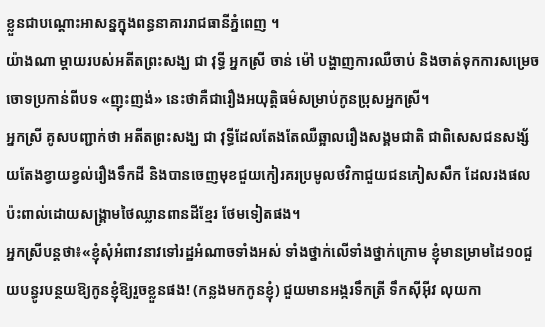ខ្លួនជាបណ្តោះអាសន្នក្នុងពន្ធនាគាររាជធានីភ្នំពេញ ។
យ៉ាងណា ម្តាយរបស់អតីតព្រះសង្ឃ ជា វុទ្ធី អ្នកស្រី ចាន់ ម៉ៅ បង្ហាញការឈឺចាប់ និងចាត់ទុកការសម្រេចចោទប្រកាន់ពីបទ «ញុះញង់» នេះថាគឺជារឿងអយុត្តិធម៌សម្រាប់កូនប្រុសអ្នកស្រី។
អ្នកស្រី គូសបញ្ជាក់ថា អតីតព្រះសង្ឃ ជា វុទ្ធីដែលតែងតែឈឺឆ្អាលរឿងសង្គមជាតិ ជាពិសេសជនសង្ស័យតែងខ្វាយខ្វល់រឿងទឹកដី និងបានចេញមុខជួយកៀរគរប្រមូលថវិកាជួយជនភៀសសឹក ដែលរងផលប៉ះពាល់ដោយសង្គ្រាមថៃឈ្លានពានដីខ្មែរ ថែមទៀតផង។
អ្នកស្រីបន្តថា៖«ខ្ញុំសុំអំពាវនាវទៅរដ្ឋអំណាចទាំងអស់ ទាំងថ្នាក់លើទាំងថ្នាក់ក្រោម ខ្ញុំមានម្រាមដៃ១០ជួយបន្ធូរបន្ថយឱ្យកូនខ្ញុំឱ្យរួចខ្លួនផង! (កន្លងមកកូនខ្ញុំ) ជួយមានអង្ករទឹកត្រី ទឹកស៊ីអ៊ីវ លុយកា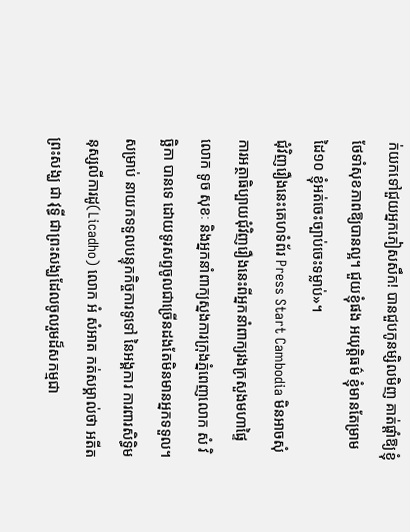ក់យកទៅជួយអ្នកភៀសសឹក! បានជួបកូនម្សិលមិញ គាត់ផ្តាំឱ្យខ្ញុំថែទាំសុខភាពឱ្យបានល្អ។ ជួយខ្ញុំផង អយុត្តិធម៌ ខ្ញុំមានតែម្រាមដៃ១០ ខ្ញុំអត់ចេះច្បាប់ចេះទម្លាប់»។
ជុំវិញរឿងនេះគេហទំព័រ Press Start Cambodia មិនអាចសុំការអត្ថាធិប្បាយជុំវិញរឿងនេះពីអ្នកនាំពាក្យរងក្រសួងមហាផ្ទៃលោក ទូច សុខៈ និងអ្នកនាំពាក្យស្នងការក្រុងភ្នំពេញលោក សំ វិច្ឆិកា បានទេ ដោយទូរសព្ទចូលជាច្រើនដងតែមិនមានអ្នកទទួល។
សម្រាប់ នាយកទទួលបន្ទុកកិច្ចការទូទៅ នៃអង្គការ ការពារសិទ្ធិមនុស្សលីការដូ(Licadho) លោក អំ សំអាត កត់សម្គាល់ថា អតីតព្រះសង្ឃ ជា វុទ្ធី ជាព្រះសង្ឃដែលចូលរួមដ៏សកម្មជា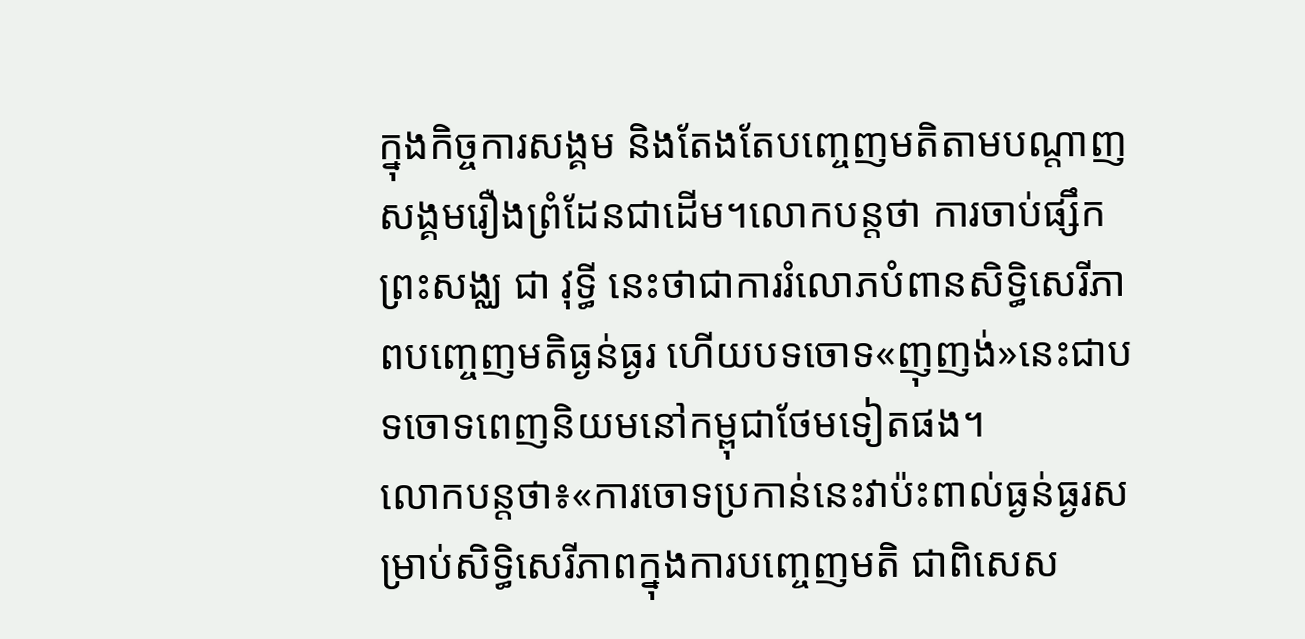ក្នុងកិច្ចការសង្គម និងតែងតែបញ្ចេញមតិតាមបណ្តាញសង្គមរឿងព្រំដែនជាដើម។លោកបន្តថា ការចាប់ផ្សឹកព្រះសង្ឈ ជា វុទ្ធី នេះថាជាការរំលោភបំពានសិទ្ធិសេរីភាពបញ្ចេញមតិធ្ងន់ធ្ងរ ហើយបទចោទ«ញុញង់»នេះជាបទចោទពេញនិយមនៅកម្ពុជាថែមទៀតផង។
លោកបន្តថា៖«ការចោទប្រកាន់នេះវាប៉ះពាល់ធ្ងន់ធ្ងរសម្រាប់សិទ្ធិសេរីភាពក្នុងការបញ្ចេញមតិ ជាពិសេស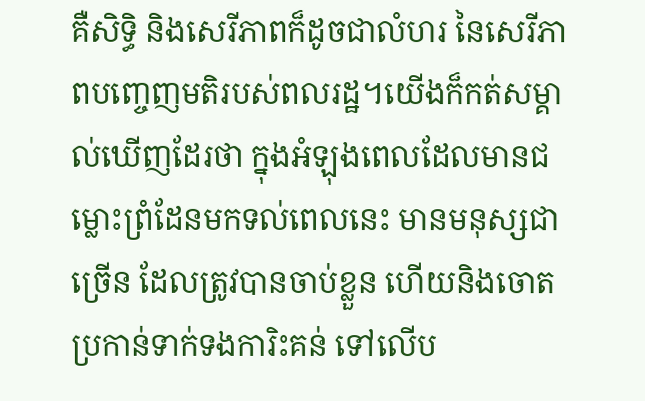គឺសិទ្ធិ និងសេរីភាពក៏ដូចជាលំហរ នៃសេរីភាពបញ្ចេញមតិរបស់ពលរដ្ឋ។យើងក៏កត់សម្គាល់ឃើញដែរថា ក្នុងអំឡុងពេលដែលមានជម្លោះព្រំដែនមកទល់ពេលនេះ មានមនុស្សជាច្រើន ដែលត្រូវបានចាប់ខ្លួន ហើយនិងចោតប្រកាន់ទាក់ទងការិះគន់ ទៅលើប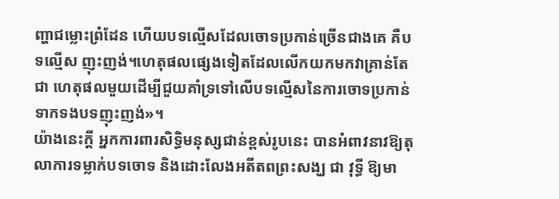ញ្ហាជម្លោះព្រំដែន ហើយបទល្មើសដែលចោទប្រកាន់ច្រើនជាងគេ គឺបទល្មើស ញុះញង់។ហេតុផលផ្សេងទៀតដែលលើកយកមកវាគ្រាន់តែជា ហេតុផលមួយដើម្បីជួយគាំទ្រទៅលើបទល្មើសនៃការចោទប្រកាន់ទាកទងបទញុះញង់»។
យ៉ាងនេះក្តី អ្នកការពារសិទ្ធិមនុស្សជាន់ខ្ពស់រូបនេះ បានអំពាវនាវឱ្យតុលាការទម្លាក់បទចោទ និងដោះលែងអតីតពព្រះសង្ឃ ជា វុទ្ធី ឱ្យមា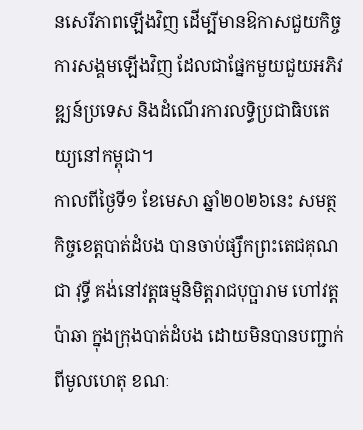នសេរីភាពឡើងវិញ ដើម្បីមានឱកាសជួយកិច្ចការសង្គមឡើងវិញ ដែលជាផ្នែកមួយជួយអភិវឌ្ឍន៍ប្រទេស និងដំណើរការលទ្ធិប្រជាធិបតេយ្យនៅកម្ពុជា។
កាលពីថ្ងៃទី១ ខែមេសា ឆ្នាំ២០២៦នេះ សមត្ថកិច្ចខេត្តបាត់ដំបង បានចាប់ផ្សឹកព្រះតេជគុណ ជា វុទ្ធី គង់នៅវត្តធម្មនិមិត្តរាជបុប្ផារាម ហៅវត្ដប៉ាឆា ក្នុងក្រុងបាត់ដំបង ដោយមិនបានបញ្ជាក់ពីមូលហេតុ ខណៈ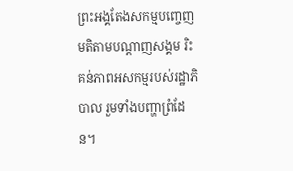ព្រះអង្គតែងសកម្មបញ្ចេញមតិតាមបណ្តាញសង្គម រិះគន់ភាពអសកម្មរបស់រដ្ឋាភិបាល រួមទាំងបញ្ហាព្រំដែន។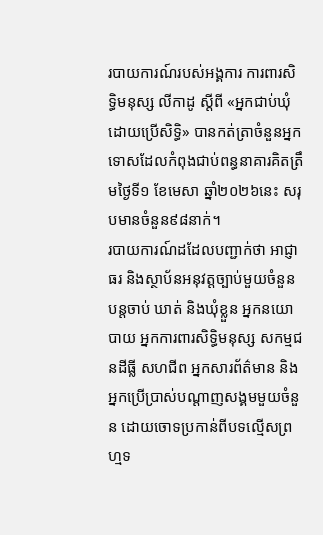របាយការណ៍របស់អង្គការ ការពារសិទ្ធិមនុស្ស លីកាដូ ស្តីពី «អ្នកជាប់ឃុំដោយប្រើសិទ្ធិ» បានកត់ត្រាចំនួនអ្នកទោសដែលកំពុងជាប់ពន្ធនាគារគិតត្រឹមថ្ងៃទី១ ខែមេសា ឆ្នាំ២០២៦នេះ សរុបមានចំនួន៩៨នាក់។
របាយការណ៍ដដែលបញ្ជាក់ថា អាជ្ញាធរ និងស្ថាប័នអនុវត្តច្បាប់មួយចំនួន បន្តចាប់ ឃាត់ និងឃុំខ្លួន អ្នកនយោបាយ អ្នកការពារសិទ្ធិមនុស្ស សកម្មជនដីធ្លី សហជីព អ្នកសារព័ត៌មាន និងអ្នកប្រើប្រាស់បណ្តាញសង្គមមួយចំនួន ដោយចោទប្រកាន់ពីបទល្មើសព្រហ្មទ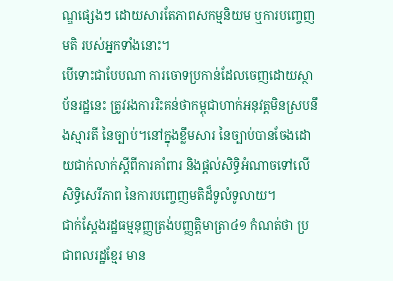ណ្ឌផ្សេងៗ ដោយសារតែភាពសកម្មនិយម ឬការបញ្ចេញមតិ របស់អ្នកទាំងនោះ។
បើទោះជាបែបណា ការចោទប្រកាន់ដែលចេញដោយស្ថាប័នរដ្ឋនេះ ត្រូវរងការរិះគន់ថាកម្ពុជាហាក់អនុវត្តមិនស្របនឹងស្មារតី នៃច្បាប់។នៅក្នុងខ្លឹមសារ នៃច្បាប់បានចែងដោយជាក់លាក់ស្តីពីការគាំពារ និងផ្តល់សិទ្ធិអំណាចទៅលើសិទ្ធិសេរីភាព នៃការបញ្ចេញមតិដ៏ទូលំទូលាយ។
ជាក់ស្តែងរដ្ឋធម្មនុញ្ញត្រង់បញ្ញត្តិមាត្រា៤១ កំណត់ថា ប្រជាពលរដ្ឋខ្មែរ មាន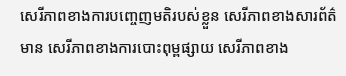សេរីភាពខាងការបញ្ចេញមតិរបស់ខ្លួន សេរីភាពខាងសារព័ត៌មាន សេរីភាពខាងការបោះពុម្ពផ្សាយ សេរីភាពខាង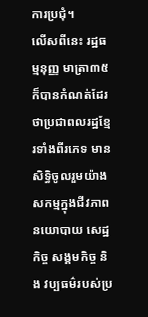ការប្រជុំ។
លើសពីនេះ រដ្ឋធម្មនុញ្ញ មាត្រា៣៥ ក៏បានកំណត់ដែរថាប្រជាពលរដ្ឋខ្មែរទាំងពីរភេទ មានសិទ្ធិចូលរួមយ៉ាងសកម្មក្នុងជីវភាពនយោបាយ សេដ្ឋកិច្ច សង្គមកិច្ច និង វប្បធម៌របស់ប្រ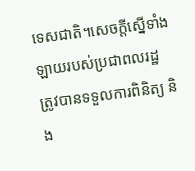ទេសជាតិ។សេចក្ដីស្នើទាំងឡាយរបស់ប្រជាពលរដ្ឋ ត្រូវបានទទួលការពិនិត្យ និង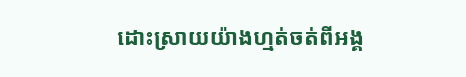ដោះស្រាយយ៉ាងហ្មត់ចត់ពីអង្គ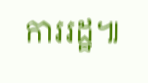ការរដ្ឋ៕